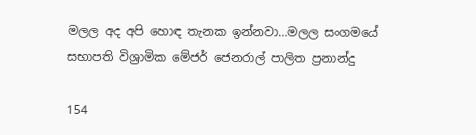මලල අද අපි හොඳ තැනක ඉන්නවා…මලල සංගමයේ සභාපති විශ්‍රාමික මේජර් ජෙනරාල් පාලිත ප්‍රනාන්දු

154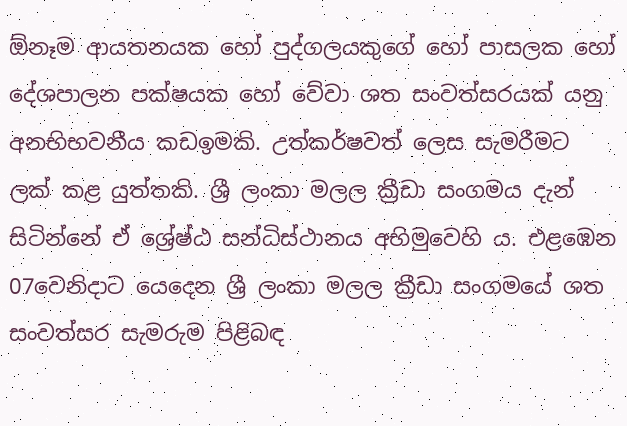ඕනෑම ආයතනයක හෝ පුද්ගලයකුගේ හෝ පාසලක හෝ දේශපාලන පක්ෂයක හෝ වේවා ශත සංවත්සරයක් යනු අනභිභවනීය කඩඉමකි. උත්කර්ෂවත් ලෙස සැමරීමට ලක් කළ යුත්තකි. ශ්‍රී ලංකා මලල ක්‍රීඩා සංගමය දැන් සිටින්නේ ඒ ශ්‍රේෂ්ඨ සන්ධිස්ථානය අභිමුවෙහි ය. එළඹෙන 07වෙනිදාට යෙදෙන ශ්‍රී ලංකා මලල ක්‍රීඩා සංගමයේ ශත සංවත්සර සැමරුම පිළිබඳ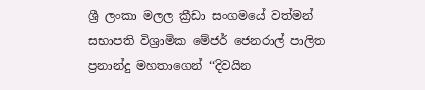ශ්‍රී ලංකා මලල ක්‍රීඩා සංගමයේ වත්මන් සභාපති විශ්‍රාමික මේජර් ජෙනරාල් පාලිත ප්‍රනාන්දු මහතාගෙන් ‘‘දිවයින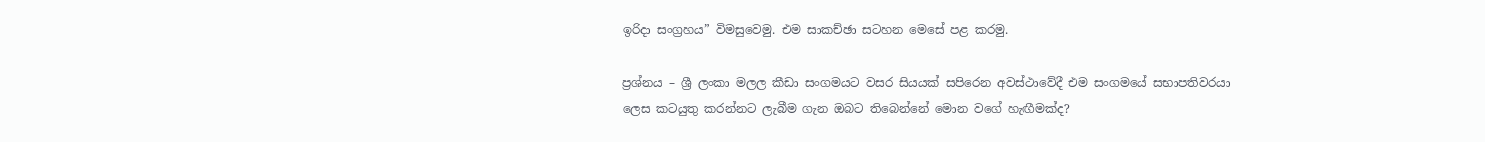ඉරිදා සංග්‍රහය” විමසුවෙමු. එම සාකච්ඡා සටහන මෙසේ පළ කරමු.

ප්‍රශ්නය – ශ්‍රී ලංකා මලල කීඩා සංගමයට වසර සියයක් සපිරෙන අවස්ථාවේදී එම සංගමයේ සභාපතිවරයා ලෙස කටයුතු කරන්නට ලැබීම ගැන ඔබට තිබෙන්නේ මොන වගේ හැඟීමක්ද?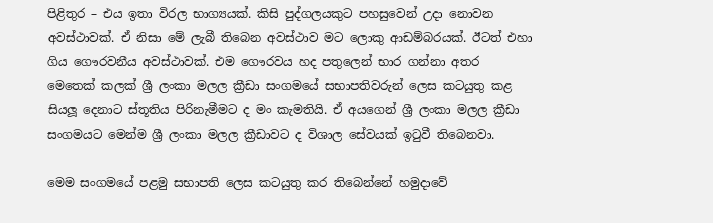පිළිතුර – එය ඉතා විරල භාග්‍යයක්. කිසි පුද්ගලයකුට පහසුවෙන් උදා නොවන අවස්ථාවක්. ඒ නිසා මේ ලැබී තිබෙන අවස්ථාව මට ලොකු ආඩම්බරයක්. ඊටත් එහා ගිය ගෞරවනීය අවස්ථාවක්. එම ගෞරවය හද පතුලෙන් භාර ගන්නා අතර මෙතෙක් කලක් ශ්‍රී ලංකා මලල ක්‍රීඩා සංගමයේ සභාපතිවරුන් ලෙස කටයුතු කළ සියලූ දෙනාට ස්තූතිය පිරිනැමීමට ද මං කැමතියි. ඒ අයගෙන් ශ්‍රී ලංකා මලල ක්‍රීඩා සංගමයට මෙන්ම ශ්‍රී ලංකා මලල ක්‍රීඩාවට ද විශාල සේවයක් ඉටුවී තිබෙනවා.

මෙම සංගමයේ පළමු සභාපති ලෙස කටයුතු කර තිබෙන්නේ හමුදාවේ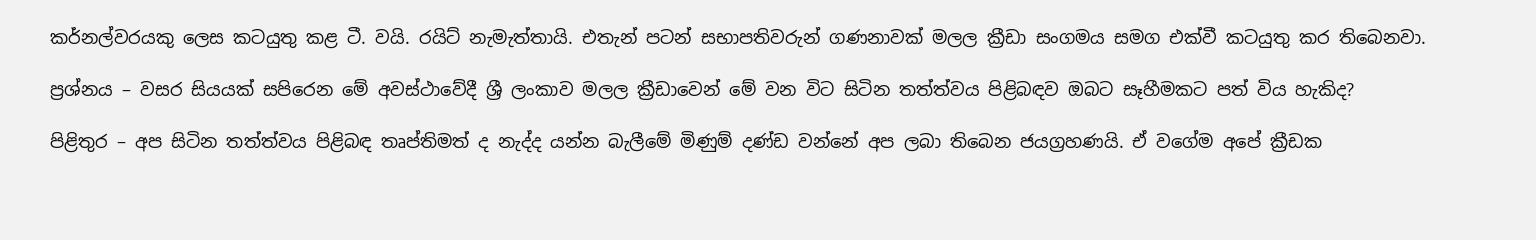කර්නල්වරයකු ලෙස කටයුතු කළ ටී. වයි. රයිට් නැමැත්තායි. එතැන් පටන් සභාපතිවරුන් ගණනාවක් මලල ක්‍රීඩා සංගමය සමග එක්වී කටයුතු කර තිබෙනවා.

ප්‍රශ්නය – වසර සියයක් සපිරෙන මේ අවස්ථාවේදී ශ්‍රී ලංකාව මලල ක්‍රීඩාවෙන් මේ වන විට සිටින තත්ත්වය පිළිබඳව ඔබට සෑහීමකට පත් විය හැකිද?

පිළිතුර – අප සිටින තත්ත්වය පිළිබඳ තෘප්තිමත් ද නැද්ද යන්න බැලීමේ මිණුම් දණ්ඩ වන්නේ අප ලබා තිබෙන ජයග්‍රහණයි. ඒ වගේම අපේ ක්‍රීඩක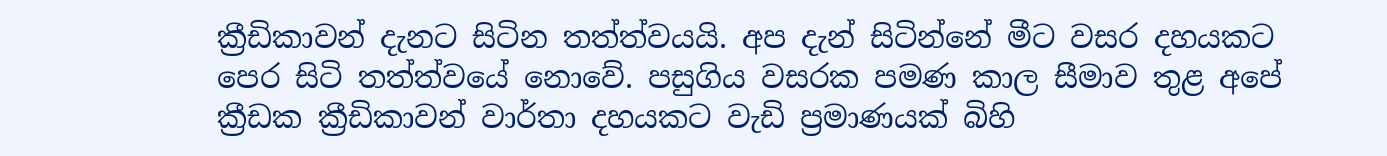ක්‍රීඩිකාවන් දැනට සිටින තත්ත්වයයි. අප දැන් සිටින්නේ මීට වසර දහයකට පෙර සිටි තත්ත්වයේ නොවේ. පසුගිය වසරක පමණ කාල සීමාව තුළ අපේ ක්‍රීඩක ක්‍රීඩිකාවන් වාර්තා දහයකට වැඩි ප්‍රමාණයක් බිහි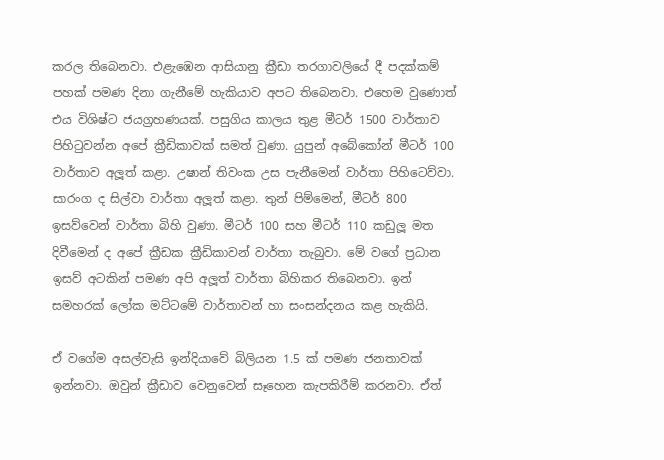කරල තිබෙනවා. එළැඹෙන ආසියානු ක්‍රීඩා තරගාවලියේ දී පදක්කම් පහක් පමණ දිනා ගැනීමේ හැකියාව අපට තිබෙනවා. එහෙම වුණොත් එය විශිෂ්ට ජයග්‍රහණයක්. පසුගිය කාලය තුළ මීටර් 1500 වාර්තාව පිහිටුවන්න අපේ ක්‍රීඩිකාවක් සමත් වුණා. යුපුන් අබේකෝන් මීටර් 100 වාර්තාව අලූත් කළා. උෂාන් තිවංක උස පැනීමෙන් වාර්තා පිහිටෙව්වා. සාරංග ද සිල්වා වාර්තා අලූත් කළා. තුන් පිම්මෙන්, මීටර් 800 ඉසව්වෙන් වාර්තා බිහි වුණා. මීටර් 100 සහ මීටර් 110 කඩුලූ මත දිවීමෙන් ද අපේ ක්‍රීඩක ක්‍රීඩිකාවන් වාර්තා තැබුවා. මේ වගේ ප්‍රධාන ඉසව් අටකින් පමණ අපි අලූත් වාර්තා බිහිකර තිබෙනවා. ඉන් සමහරක් ලෝක මට්ටමේ වාර්තාවන් හා සංසන්දනය කළ හැකියි.

ඒ වගේම අසල්වැසි ඉන්දියාවේ බිලියන 1.5 ක් පමණ ජනතාවක් ඉන්නවා. ඔවුන් ක්‍රීඩාව වෙනුවෙන් සෑහෙන කැපකිරීම් කරනවා. ඒත්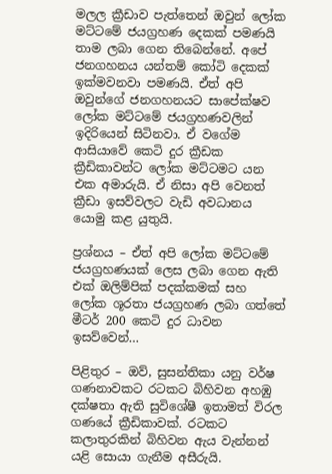මලල ක්‍රීඩාව පැත්තෙන් ඔවුන් ලෝක මට්ටමේ ජයග්‍රහණ දෙකක් පමණයි තාම ලබා ගෙන තිබෙන්නේ. අපේ ජනගහනය යන්තම් කෝටි දෙකක් ඉක්මවනවා පමණයි. ඒත් අපි ඔවුන්ගේ ජනගහනයට සාපේක්ෂව ලෝක මට්ටමේ ජයග්‍රහණවලින් ඉදිරියෙන් සිටිනවා. ඒ වගේම ආසියාවේ කෙටි දුර ක්‍රීඩක ක්‍රීඩිකාවන්ට ලෝක මට්ටමට යන එක අමාරුයි. ඒ නිසා අපි වෙනත් ක්‍රීඩා ඉසව්වලට වැඩි අවධානය යොමු කළ යුතුයි.

ප්‍රශ්නය – ඒත් අපි ලෝක මට්ටමේ ජයග්‍රහණයක් ලෙස ලබා ගෙන ඇති එක් ඔලිම්පික් පදක්කමක් සහ ලෝක ශූරතා ජයග්‍රහණ ලබා ගත්තේ මීටර් 200 කෙටි දුර ධාවන ඉසව්වෙන්…

පිළිතුර – ඔව්, සුසන්තිකා යනු වර්ෂ ගණනාවකට රටකට බිහිවන අහඹු දක්ෂතා ඇති සුවිශේෂී ඉතාමත් විරල ගණයේ ක්‍රීඩිකාවක්. රටකට කලාතුරකින් බිහිවන ඇය වැන්නන් යළි සොයා ගැනීම අසීරුයි.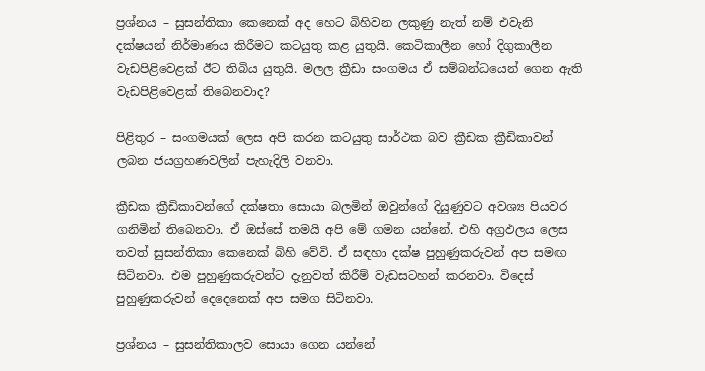ප්‍රශ්නය – සුසන්තිකා කෙනෙක් අද හෙට බිහිවන ලකුණු නැත් නම් එවැනි දක්ෂයන් නිර්මාණය කිරීමට කටයුතු කළ යුතුයි. කෙටිකාලීන හෝ දිගුකාලීන වැඩපිළිවෙළක් ඊට තිබිය යුතුයි. මලල ක්‍රීඩා සංගමය ඒ සම්බන්ධයෙන් ගෙන ඇති වැඩපිළිවෙළක් තිබෙනවාද?

පිළිතුර – සංගමයක් ලෙස අපි කරන කටයුතු සාර්ථක බව ක්‍රීඩක ක්‍රීඩිකාවන් ලබන ජයග්‍රහණවලින් පැහැදිලි වනවා.

ක්‍රීඩක ක්‍රීඩිකාවන්ගේ දක්ෂතා සොයා බලමින් ඔවුන්ගේ දියුණුවට අවශ්‍ය පියවර ගනිමින් තිබෙනවා. ඒ ඔස්සේ තමයි අපි මේ ගමන යන්නේ. එහි අග්‍රඵලය ලෙස තවත් සුසන්තිකා කෙනෙක් බිහි වේවි. ඒ සඳහා දක්ෂ පුහුණුකරුවන් අප සමඟ සිටිනවා. එම පුහුණුකරුවන්ට දැනුවත් කිරීම් වැඩසටහන් කරනවා. විදෙස් පුහුණුකරුවන් දෙදෙනෙක් අප සමග සිටිනවා.

ප්‍රශ්නය – සුසන්තිකාලව සොයා ගෙන යන්නේ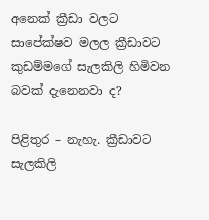අනෙක් ක්‍රීඩා වලට සාපේක්ෂව මලල ක්‍රීඩාවට කුඩම්මගේ සැලකිලි හිමිවන බවක් දැනෙනවා ද?

පිළිතුර – නැහැ. ක්‍රීඩාවට සැලකිලි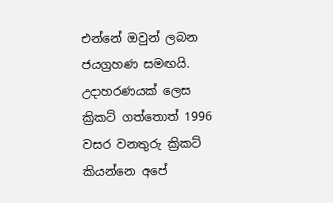එන්නේ ඔවුන් ලබන ජයග්‍රහණ සමඟයි. උදාහරණයක් ලෙස ක්‍රිකට් ගත්තොත් 1996 වසර වනතුරු ක්‍රිකට් කියන්නෙ අපේ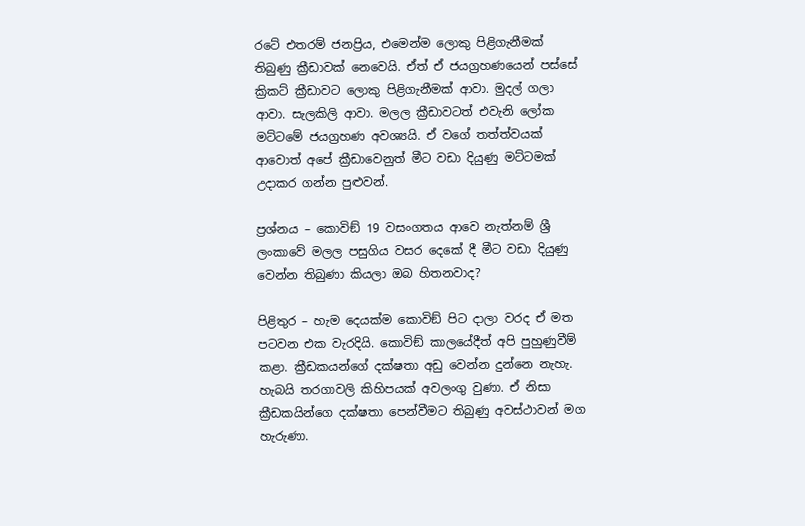රටේ එතරම් ජනප්‍රිය, එමෙන්ම ලොකු පිළිගැනීමක් තිබුණු ක්‍රීඩාවක් නෙවෙයි. ඒත් ඒ ජයග්‍රහණයෙන් පස්සේ ක්‍රිකට් ක්‍රීඩාවට ලොකු පිළිගැනීමක් ආවා. මුදල් ගලා ආවා. සැලකිලි ආවා. මලල ක්‍රීඩාවටත් එවැනි ලෝක මට්ටමේ ජයග්‍රහණ අවශ්‍යයි. ඒ වගේ තත්ත්වයක් ආවොත් අපේ ක්‍රීඩාවෙනුත් මීට වඩා දියුණු මට්ටමක් උදාකර ගන්න පුළුවන්.

ප්‍රශ්නය – කොවිඞ් 19 වසංගතය ආවෙ නැත්නම් ශ්‍රී ලංකාවේ මලල පසුගිය වසර දෙකේ දී මීට වඩා දියුණු වෙන්න තිබුණා කියලා ඔබ හිතනවාද?

පිළිතුර – හැම දෙයක්ම කොවිඞ් පිට දාලා වරද ඒ මත පටවන එක වැරදියි. කොවිඞ් කාලයේදීත් අපි පුහුණුවීම් කළා. ක්‍රීඩකයන්ගේ දක්ෂතා අඩු වෙන්න දුන්නෙ නැහැ. හැබයි තරගාවලි කිහිපයක් අවලංගු වුණා. ඒ නිසා ක්‍රීඩකයින්ගෙ දක්ෂතා පෙන්වීමට තිබුණු අවස්ථාවන් මග හැරුණා.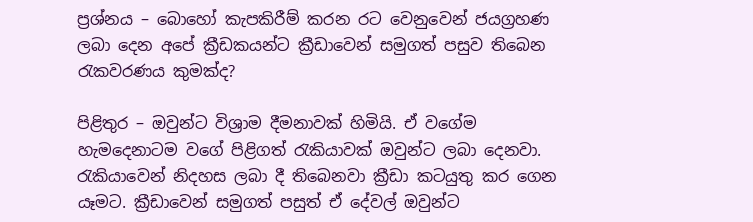ප්‍රශ්නය – බොහෝ කැපකිරීම් කරන රට වෙනුවෙන් ජයග්‍රහණ ලබා දෙන අපේ ක්‍රීඩකයන්ට ක්‍රීඩාවෙන් සමුගත් පසුව තිබෙන රැකවරණය කුමක්ද?

පිළිතුර – ඔවුන්ට විශ්‍රාම දීමනාවක් හිමියි. ඒ වගේම හැමදෙනාටම වගේ පිළිගත් රැකියාවක් ඔවුන්ට ලබා දෙනවා. රැකියාවෙන් නිදහස ලබා දී තිබෙනවා ක්‍රීඩා කටයුතු කර ගෙන යෑමට. ක්‍රීඩාවෙන් සමුගත් පසුත් ඒ දේවල් ඔවුන්ට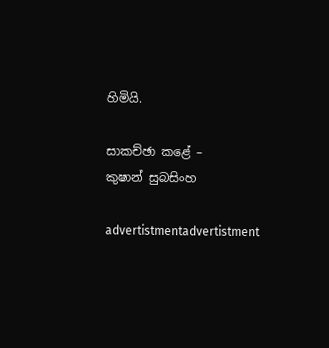හිමියි.

සාකච්ඡා කළේ –
කුෂාන් සුබසිංහ

advertistmentadvertistment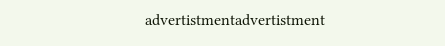advertistmentadvertistment